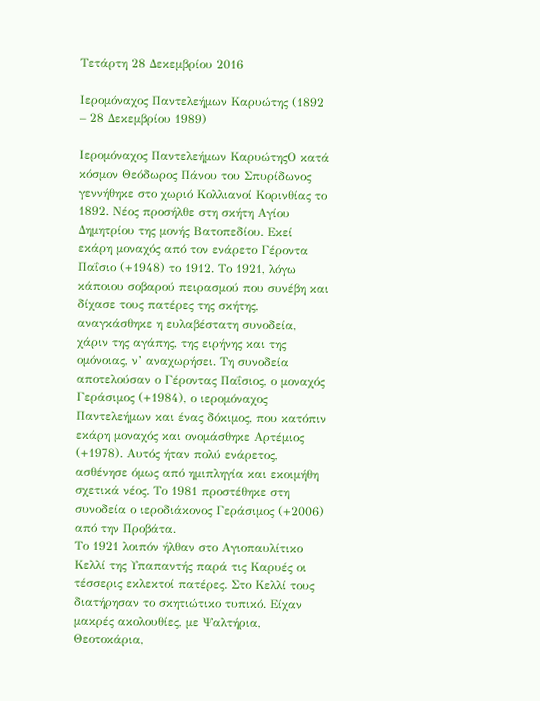Τετάρτη 28 Δεκεμβρίου 2016

Ιερομόναχος Παντελεήμων Καρυώτης (1892 – 28 Δεκεμβρίου 1989)

Ιερομόναχος Παντελεήμων ΚαρυώτηςΟ κατά κόσμον Θεόδωρος Πάνου του Σπυρίδωνος γεννήθηκε στο χωριό Κολλιανοί Κορινθίας το 1892. Νέος προσήλθε στη σκήτη Αγίου Δημητρίου της μονής Βατοπεδίου. Εκεί εκάρη μοναχός από τον ενάρετο Γέροντα Παΐσιο (+1948) το 1912. Το 1921, λόγω κάποιου σοβαρού πειρασμού που συνέβη και δίχασε τους πατέρες της σκήτης, αναγκάσθηκε η ευλαβέστατη συνοδεία, χάριν της αγάπης, της ειρήνης και της ομόνοιας, ν’ αναχωρήσει. Τη συνοδεία αποτελούσαν ο Γέροντας Παΐσιος, ο μοναχός Γεράσιμος (+1984), ο ιερομόναχος Παντελεήμων και ένας δόκιμος, που κατόπιν εκάρη μοναχός και ονομάσθηκε Αρτέμιος (+1978). Αυτός ήταν πολύ ενάρετος, ασθένησε όμως από ημιπληγία και εκοιμήθη σχετικά νέος. Το 1981 προστέθηκε στη συνοδεία ο ιεροδιάκονος Γεράσιμος (+2006) από την Προβάτα.
Το 1921 λοιπόν ήλθαν στο Αγιοπαυλίτικο Κελλί της Υπαπαντής παρά τις Καρυές οι τέσσερις εκλεκτοί πατέρες. Στο Κελλί τους διατήρησαν το σκητιώτικο τυπικό. Είχαν μακρές ακολουθίες, με Ψαλτήρια, Θεοτοκάρια,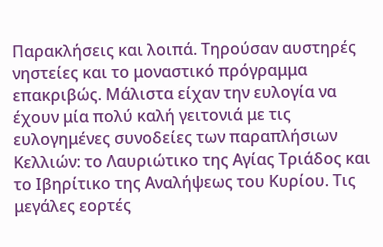Παρακλήσεις και λοιπά. Τηρούσαν αυστηρές νηστείες και το μοναστικό πρόγραμμα επακριβώς. Μάλιστα είχαν την ευλογία να έχουν μία πολύ καλή γειτονιά με τις ευλογημένες συνοδείες των παραπλήσιων Κελλιών: το Λαυριώτικο της Αγίας Τριάδος και το Ιβηρίτικο της Αναλήψεως του Κυρίου. Τις μεγάλες εορτές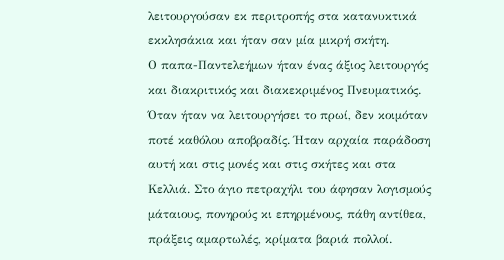λειτουργούσαν εκ περιτροπής στα κατανυκτικά εκκλησάκια και ήταν σαν μία μικρή σκήτη.
Ο παπα-Παντελεήμων ήταν ένας άξιος λειτουργός και διακριτικός και διακεκριμένος Πνευματικός. Όταν ήταν να λειτουργήσει το πρωί, δεν κοιμόταν ποτέ καθόλου αποβραδίς. Ήταν αρχαία παράδοση αυτή και στις μονές και στις σκήτες και στα Κελλιά. Στο άγιο πετραχήλι του άφησαν λογισμούς μάταιους, πονηρούς κι επηρμένους, πάθη αντίθεα, πράξεις αμαρτωλές, κρίματα βαριά πολλοί.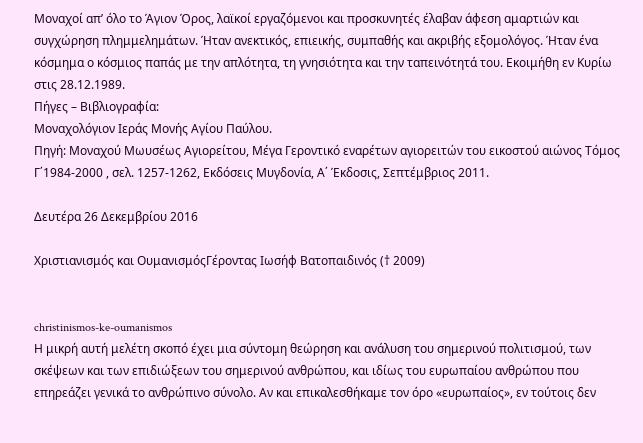Μοναχοί απ’ όλο το Άγιον Όρος, λαϊκοί εργαζόμενοι και προσκυνητές έλαβαν άφεση αμαρτιών και συγχώρηση πλημμελημάτων. Ήταν ανεκτικός, επιεικής, συμπαθής και ακριβής εξομολόγος. Ήταν ένα κόσμημα ο κόσμιος παπάς με την απλότητα, τη γνησιότητα και την ταπεινότητά του. Εκοιμήθη εν Κυρίω στις 28.12.1989.
Πήγες – Βιβλιογραφία:
Μοναχολόγιον Ιεράς Μονής Αγίου Παύλου.
Πηγή: Μοναχού Μωυσέως Αγιορείτου, Μέγα Γεροντικό εναρέτων αγιορειτών του εικοστού αιώνος Τόμος Γ΄1984-2000 , σελ. 1257-1262, Εκδόσεις Μυγδονία, Α΄ Έκδοσις, Σεπτέμβριος 2011.

Δευτέρα 26 Δεκεμβρίου 2016

Χριστιανισμός και ΟυμανισμόςΓέροντας Ιωσήφ Βατοπαιδινός († 2009)


christinismos-ke-oumanismos
Η μικρή αυτή μελέτη σκοπό έχει μια σύντομη θεώρηση και ανάλυση του σημερινού πολιτισμού, των σκέψεων και των επιδιώξεων του σημερινού ανθρώπου, και ιδίως του ευρωπαίου ανθρώπου που επηρεάζει γενικά το ανθρώπινο σύνολο. Αν και επικαλεσθήκαμε τον όρο «ευρωπαίος», εν τούτοις δεν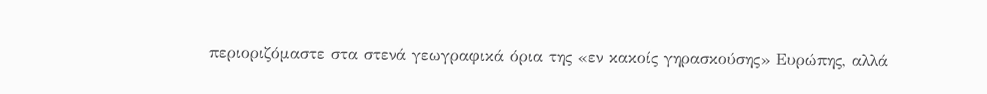περιοριζόμαστε στα στενά γεωγραφικά όρια της «εν κακοίς γηρασκούσης» Ευρώπης, αλλά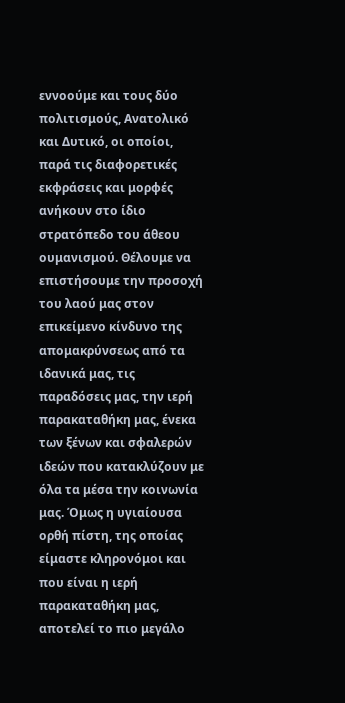εννοούμε και τους δύο πολιτισμούς, Ανατολικό και Δυτικό, οι οποίοι, παρά τις διαφορετικές εκφράσεις και μορφές ανήκουν στο ίδιο στρατόπεδο του άθεου ουμανισμού. Θέλουμε να επιστήσουμε την προσοχή του λαού μας στον επικείμενο κίνδυνο της απομακρύνσεως από τα ιδανικά μας, τις παραδόσεις μας, την ιερή παρακαταθήκη μας, ένεκα των ξένων και σφαλερών ιδεών που κατακλύζουν με όλα τα μέσα την κοινωνία μας. Όμως η υγιαίουσα ορθή πίστη, της οποίας είμαστε κληρονόμοι και που είναι η ιερή παρακαταθήκη μας, αποτελεί το πιο μεγάλο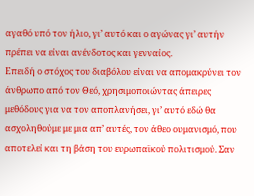αγαθό υπό τον ήλιο, γι’ αυτό και ο αγώνας γι’ αυτήν πρέπει να είναι ανένδοτος και γενναίος.
Επειδή ο στόχος του διαβόλου είναι να απομακρύνει τον άνθρωπο από τον Θεό, χρησιμοποιώντας άπειρες μεθόδους για να τον αποπλανήσει, γι’ αυτό εδώ θα ασχοληθούμε με μια απ’ αυτές, τον άθεο ουμανισμό, που αποτελεί και τη βάση του ευρωπαϊκού πολιτισμού. Σαν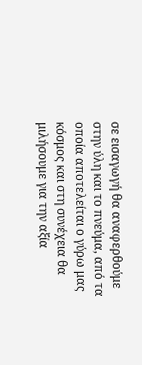σε εισαγωγή θα αναφερθούμε στην ύλη και το πνεύμα, από τα οποία αποτελείται ο γύρω μας κόσμος και στη συνέχεια θα μιλήσουμε για την αξία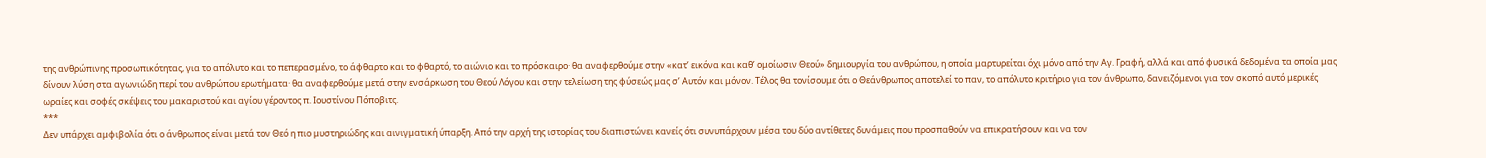της ανθρώπινης προσωπικότητας, για το απόλυτο και το πεπερασμένο, το άφθαρτο και το φθαρτό, το αιώνιο και το πρόσκαιρο· θα αναφερθούμε στην «κατ’ εικόνα και καθ’ ομοίωσιν Θεού» δημιουργία του ανθρώπου, η οποία μαρτυρείται όχι μόνο από την Αγ. Γραφή, αλλά και από φυσικά δεδομένα τα οποία μας δίνουν λύση στα αγωνιώδη περί του ανθρώπου ερωτήματα· θα αναφερθούμε μετά στην ενσάρκωση του Θεού Λόγου και στην τελείωση της φύσεώς μας σ’ Αυτόν και μόνον. Τέλος θα τονίσουμε ότι ο Θεάνθρωπος αποτελεί το παν, το απόλυτο κριτήριο για τον άνθρωπο, δανειζόμενοι για τον σκοπό αυτό μερικές ωραίες και σοφές σκέψεις του μακαριστού και αγίου γέροντος π. Ιουστίνου Πόποβιτς.
***
Δεν υπάρχει αμφιβολία ότι ο άνθρωπος είναι μετά τον Θεό η πιο μυστηριώδης και αινιγματική ύπαρξη. Από την αρχή της ιστορίας του διαπιστώνει κανείς ότι συνυπάρχουν μέσα του δύο αντίθετες δυνάμεις που προσπαθούν να επικρατήσουν και να τον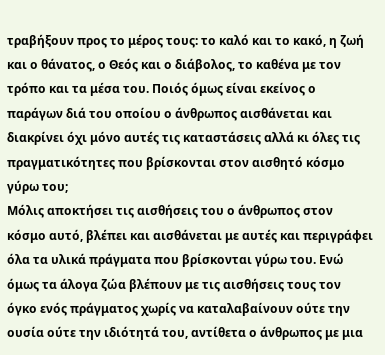τραβήξουν προς το μέρος τους: το καλό και το κακό, η ζωή και ο θάνατος, ο Θεός και ο διάβολος, το καθένα με τον τρόπο και τα μέσα του. Ποιός όμως είναι εκείνος ο παράγων διά του οποίου ο άνθρωπος αισθάνεται και διακρίνει όχι μόνο αυτές τις καταστάσεις αλλά κι όλες τις πραγματικότητες που βρίσκονται στον αισθητό κόσμο γύρω του;
Μόλις αποκτήσει τις αισθήσεις του ο άνθρωπος στον κόσμο αυτό, βλέπει και αισθάνεται με αυτές και περιγράφει όλα τα υλικά πράγματα που βρίσκονται γύρω του. Ενώ όμως τα άλογα ζώα βλέπουν με τις αισθήσεις τους τον όγκο ενός πράγματος χωρίς να καταλαβαίνουν ούτε την ουσία ούτε την ιδιότητά του, αντίθετα ο άνθρωπος με μια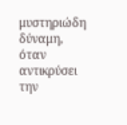μυστηριώδη δύναμη, όταν αντικρύσει την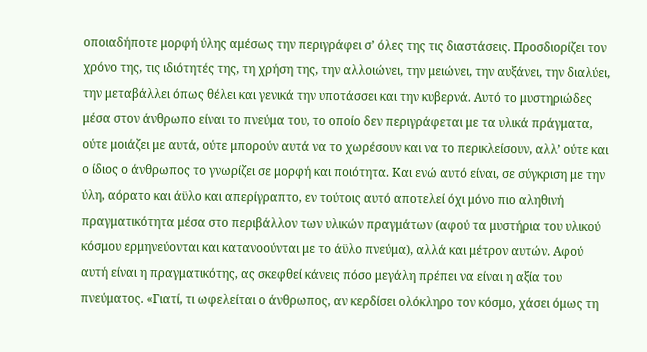οποιαδήποτε μορφή ύλης αμέσως την περιγράφει σ’ όλες της τις διαστάσεις. Προσδιορίζει τον χρόνο της, τις ιδιότητές της, τη χρήση της, την αλλοιώνει, την μειώνει, την αυξάνει, την διαλύει, την μεταβάλλει όπως θέλει και γενικά την υποτάσσει και την κυβερνά. Αυτό το μυστηριώδες μέσα στον άνθρωπο είναι το πνεύμα του, το οποίο δεν περιγράφεται με τα υλικά πράγματα, ούτε μοιάζει με αυτά, ούτε μπορούν αυτά να το χωρέσουν και να το περικλείσουν, αλλ’ ούτε και ο ίδιος ο άνθρωπος το γνωρίζει σε μορφή και ποιότητα. Και ενώ αυτό είναι, σε σύγκριση με την ύλη, αόρατο και άϋλο και απερίγραπτο, εν τούτοις αυτό αποτελεί όχι μόνο πιο αληθινή πραγματικότητα μέσα στο περιβάλλον των υλικών πραγμάτων (αφού τα μυστήρια του υλικού κόσμου ερμηνεύονται και κατανοούνται με το άϋλο πνεύμα), αλλά και μέτρον αυτών. Αφού αυτή είναι η πραγματικότης, ας σκεφθεί κάνεις πόσο μεγάλη πρέπει να είναι η αξία του πνεύματος. «Γιατί, τι ωφελείται ο άνθρωπος, αν κερδίσει ολόκληρο τον κόσμο, χάσει όμως τη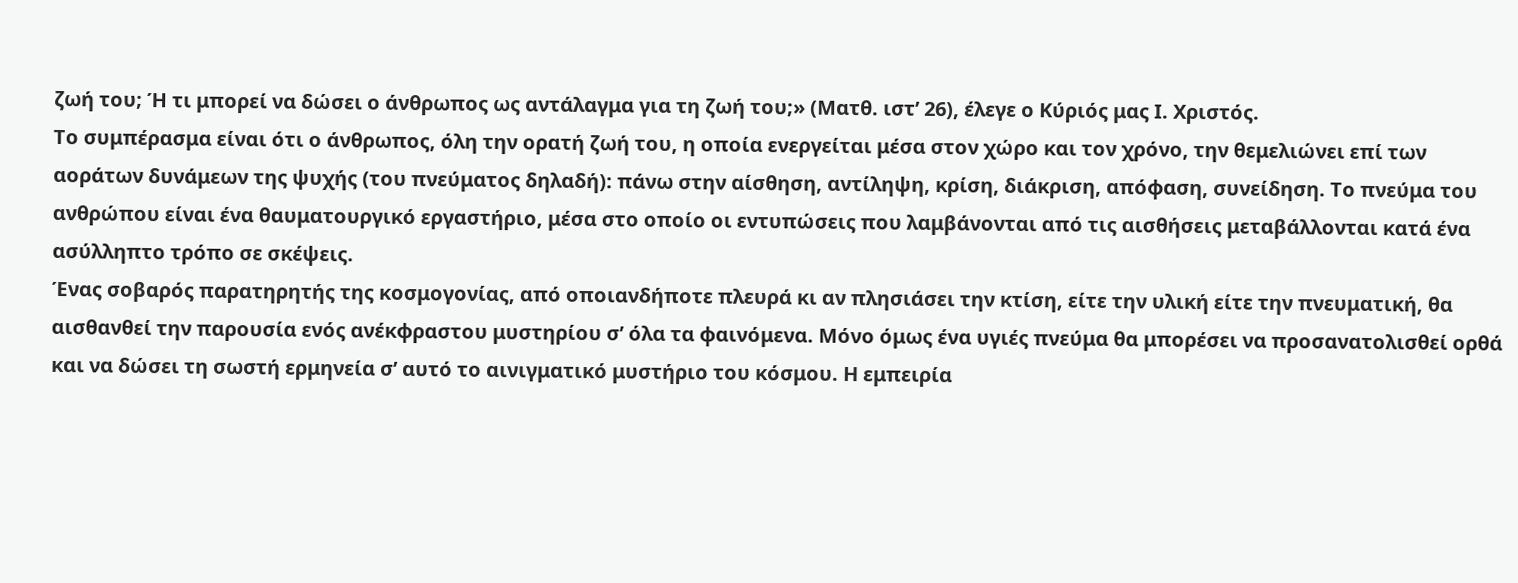ζωή του; Ή τι μπορεί να δώσει ο άνθρωπος ως αντάλαγμα για τη ζωή του;» (Ματθ. ιστ’ 26), έλεγε ο Κύριός μας Ι. Χριστός.
Το συμπέρασμα είναι ότι ο άνθρωπος, όλη την ορατή ζωή του, η οποία ενεργείται μέσα στον χώρο και τον χρόνο, την θεμελιώνει επί των αοράτων δυνάμεων της ψυχής (του πνεύματος δηλαδή): πάνω στην αίσθηση, αντίληψη, κρίση, διάκριση, απόφαση, συνείδηση. Το πνεύμα του ανθρώπου είναι ένα θαυματουργικό εργαστήριο, μέσα στο οποίο οι εντυπώσεις που λαμβάνονται από τις αισθήσεις μεταβάλλονται κατά ένα ασύλληπτο τρόπο σε σκέψεις.
Ένας σοβαρός παρατηρητής της κοσμογονίας, από οποιανδήποτε πλευρά κι αν πλησιάσει την κτίση, είτε την υλική είτε την πνευματική, θα αισθανθεί την παρουσία ενός ανέκφραστου μυστηρίου σ’ όλα τα φαινόμενα. Μόνο όμως ένα υγιές πνεύμα θα μπορέσει να προσανατολισθεί ορθά και να δώσει τη σωστή ερμηνεία σ’ αυτό το αινιγματικό μυστήριο του κόσμου. Η εμπειρία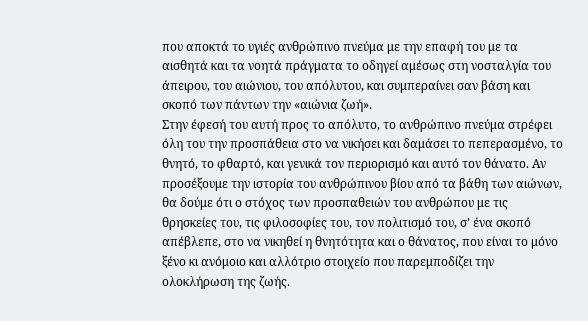που αποκτά το υγιές ανθρώπινο πνεύμα με την επαφή του με τα αισθητά και τα νοητά πράγματα το οδηγεί αμέσως στη νοσταλγία του άπειρου, του αιώνιου, του απόλυτου, και συμπεραίνει σαν βάση και σκοπό των πάντων την «αιώνια ζωή».
Στην έφεσή του αυτή προς το απόλυτο, το ανθρώπινο πνεύμα στρέφει όλη του την προσπάθεια στο να νικήσει και δαμάσει το πεπερασμένο, το θνητό, το φθαρτό, και γενικά τον περιορισμό και αυτό τον θάνατο. Αν προσέξουμε την ιστορία του ανθρώπινου βίου από τα βάθη των αιώνων, θα δούμε ότι ο στόχος των προσπαθειών του ανθρώπου με τις θρησκείες του, τις φιλοσοφίες του, τον πολιτισμό του, σ’ ένα σκοπό απέβλεπε, στο να νικηθεί η θνητότητα και ο θάνατος, που είναι το μόνο ξένο κι ανόμοιο και αλλότριο στοιχείο που παρεμποδίζει την ολοκλήρωση της ζωής.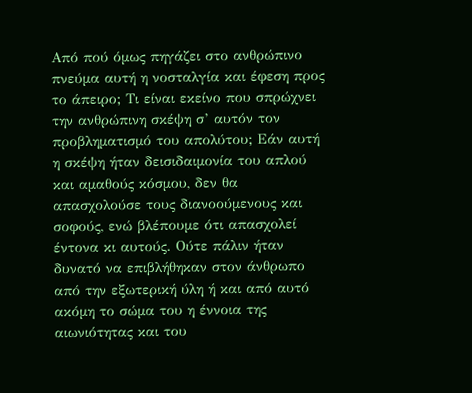Από πού όμως πηγάζει στο ανθρώπινο πνεύμα αυτή η νοσταλγία και έφεση προς το άπειρο; Τι είναι εκείνο που σπρώχνει την ανθρώπινη σκέψη σ’ αυτόν τον προβληματισμό του απολύτου; Εάν αυτή η σκέψη ήταν δεισιδαιμονία του απλού και αμαθούς κόσμου, δεν θα απασχολούσε τους διανοούμενους και σοφούς, ενώ βλέπουμε ότι απασχολεί έντονα κι αυτούς. Ούτε πάλιν ήταν δυνατό να επιβλήθηκαν στον άνθρωπο από την εξωτερική ύλη ή και από αυτό ακόμη το σώμα του η έννοια της αιωνιότητας και του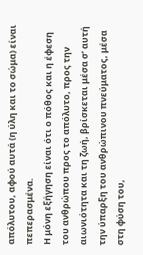απόλυτου, αφού αυτά (η ύλη και το σώμα) είναι πεπερασμένα.
Η μόνη εξήγηση είναι ότι ο πόθος και η έφεση του ανθρώπου προς το απόλυτο, προς την αιωνιότητα και τη ζωή, βρίσκεται μέσα σ’ αυτή την ύπαρξη του ανθρώπινου πνεύματος, μέσα στη φύση του,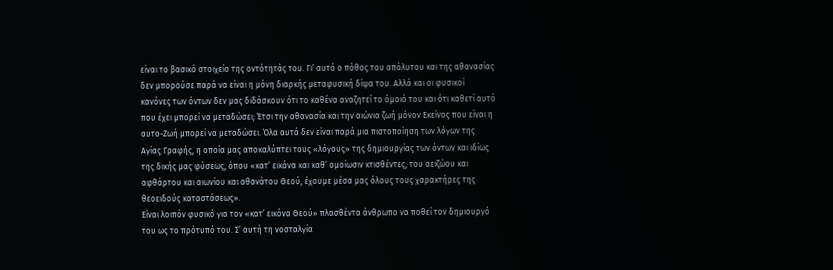είναι το βασικό στοιχείο της οντότητάς του. Γι’ αυτό ο πόθος του απόλυτου και της αθανασίας δεν μπορούσε παρά να είναι η μόνη διαρκής μεταφυσική δίψα του. Αλλά και οι φυσικοί κανόνες των όντων δεν μας διδάσκουν ότι το καθένα αναζητεί το όμοιό του και ότι καθετί αυτό που έχει μπορεί να μεταδώσει; Έτσι την αθανασία και την αιώνια ζωή μόνον Εκείνος που είναι η αυτο-Ζωή μπορεί να μεταδώσει. Όλα αυτά δεν είναι παρά μια πιστοποίηση των λόγων της Αγίας Γραφής, η οποία μας αποκαλύπτει τους «λόγους» της δημιουργίας των όντων και ιδίως της δικής μας φύσεως, όπου «κατ’ εικόνα και καθ’ ομοίωσιν κτισθέντες, του αειζώου και αφθάρτου και αιωνίου και αθανάτου Θεού, έχουμε μέσα μας όλους τους χαρακτήρες της θεοειδούς καταστάσεως».
Είναι λοιπόν φυσικό για τον «κατ’ εικόνα Θεού» πλασθέντα άνθρωπο να ποθεί τον δημιουργό του ως το πρότυπό του. Σ’ αυτή τη νοσταλγία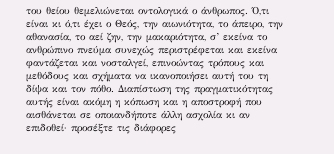του θείου θεμελιώνεται οντολογικά ο άνθρωπος. Ό,τι είναι κι ό,τι έχει ο Θεός, την αιωνιότητα, το άπειρο, την αθανασία, το αεί ζην, την μακαριότητα, σ’ εκείνα το ανθρώπινο πνεύμα συνεχώς περιστρέφεται και εκείνα φαντάζεται και νοσταλγεί, επινοώντας τρόπους και μεθόδους και σχήματα να ικανοποιήσει αυτή του τη δίψα και τον πόθο. Διαπίστωση της πραγματικότητας αυτής είναι ακόμη η κόπωση και η αποστροφή που αισθάνεται σε οποιανδήποτε άλλη ασχολία κι αν επιδοθεί· προσέξτε τις διάφορες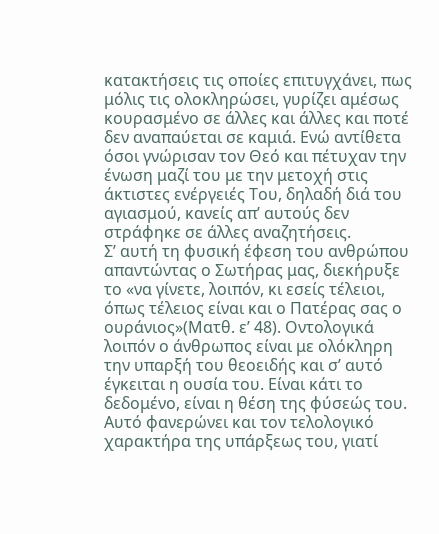κατακτήσεις τις οποίες επιτυγχάνει, πως μόλις τις ολοκληρώσει, γυρίζει αμέσως κουρασμένο σε άλλες και άλλες και ποτέ δεν αναπαύεται σε καμιά. Ενώ αντίθετα όσοι γνώρισαν τον Θεό και πέτυχαν την ένωση μαζί του με την μετοχή στις άκτιστες ενέργειές Του, δηλαδή διά του αγιασμού, κανείς απ’ αυτούς δεν στράφηκε σε άλλες αναζητήσεις.
Σ’ αυτή τη φυσική έφεση του ανθρώπου απαντώντας ο Σωτήρας μας, διεκήρυξε το «να γίνετε, λοιπόν, κι εσείς τέλειοι, όπως τέλειος είναι και ο Πατέρας σας ο ουράνιος»(Ματθ. ε’ 48). Οντολογικά λοιπόν ο άνθρωπος είναι με ολόκληρη την υπαρξή του θεοειδής και σ’ αυτό έγκειται η ουσία του. Είναι κάτι το δεδομένο, είναι η θέση της φύσεώς του. Αυτό φανερώνει και τον τελολογικό χαρακτήρα της υπάρξεως του, γιατί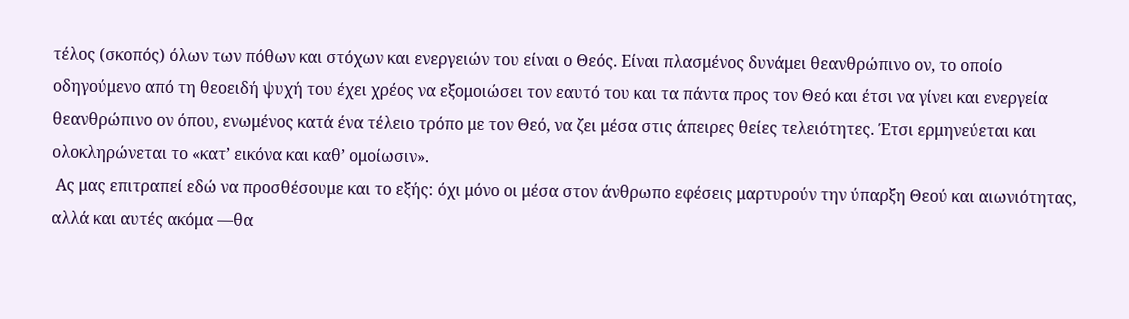τέλος (σκοπός) όλων των πόθων και στόχων και ενεργειών του είναι ο Θεός. Είναι πλασμένος δυνάμει θεανθρώπινο ον, το οποίο οδηγούμενο από τη θεοειδή ψυχή του έχει χρέος να εξομοιώσει τον εαυτό του και τα πάντα προς τον Θεό και έτσι να γίνει και ενεργεία θεανθρώπινο ον όπου, ενωμένος κατά ένα τέλειο τρόπο με τον Θεό, να ζει μέσα στις άπειρες θείες τελειότητες. Έτσι ερμηνεύεται και ολοκληρώνεται το «κατ’ εικόνα και καθ’ ομοίωσιν».
 Ας μας επιτραπεί εδώ να προσθέσουμε και το εξής: όχι μόνο οι μέσα στον άνθρωπο εφέσεις μαρτυρούν την ύπαρξη Θεού και αιωνιότητας, αλλά και αυτές ακόμα —θα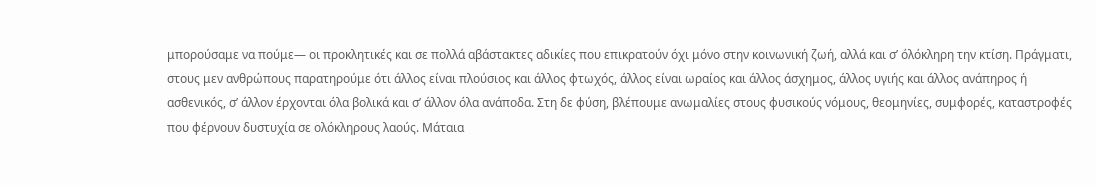μπορούσαμε να πούμε— οι προκλητικές και σε πολλά αβάστακτες αδικίες που επικρατούν όχι μόνο στην κοινωνική ζωή, αλλά και σ’ όλόκληρη την κτίση. Πράγματι,  στους μεν ανθρώπους παρατηρούμε ότι άλλος είναι πλούσιος και άλλος φτωχός, άλλος είναι ωραίος και άλλος άσχημος, άλλος υγιής και άλλος ανάπηρος ή ασθενικός, σ’ άλλον έρχονται όλα βολικά και σ’ άλλον όλα ανάποδα. Στη δε φύση, βλέπουμε ανωμαλίες στους φυσικούς νόμους, θεομηνίες, συμφορές, καταστροφές που φέρνουν δυστυχία σε ολόκληρους λαούς. Μάταια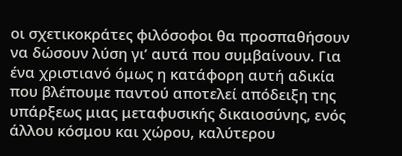οι σχετικοκράτες φιλόσοφοι θα προσπαθήσουν να δώσουν λύση γι’ αυτά που συμβαίνουν. Για ένα χριστιανό όμως η κατάφορη αυτή αδικία που βλέπουμε παντού αποτελεί απόδειξη της υπάρξεως μιας μεταφυσικής δικαιοσύνης, ενός άλλου κόσμου και χώρου, καλύτερου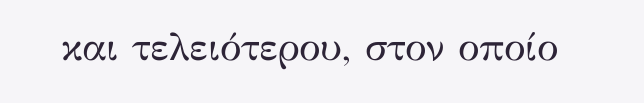και τελειότερου, στον οποίο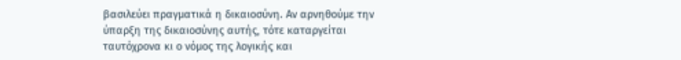βασιλεύει πραγματικά η δικαιοσύνη. Αν αρνηθούμε την ύπαρξη της δικαιοσύνης αυτής, τότε καταργείται ταυτόχρονα κι ο νόμος της λογικής και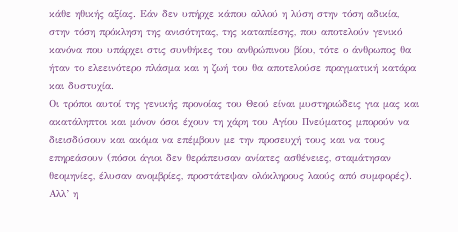κάθε ηθικής αξίας. Εάν δεν υπήρχε κάπου αλλού η λύση στην τόση αδικία, στην τόση πρόκληση της ανισότητας, της καταπίεσης, που αποτελούν γενικό κανόνα που υπάρχει στις συνθήκες του ανθρώπινου βίου, τότε ο άνθρωπος θα ήταν το ελεεινότερο πλάσμα και η ζωή του θα αποτελούσε πραγματική κατάρα και δυστυχία.
Οι τρόποι αυτοί της γενικής προνοίας του Θεού είναι μυστηριώδεις για μας και ακατάληπτοι και μόνον όσοι έχουν τη χάρη του Αγίου Πνεύματος μπορούν να διεισδύσουν και ακόμα να επέμβουν με την προσευχή τους και να τους επηρεάσουν (πόσοι άγιοι δεν θεράπευσαν ανίατες ασθένειες, σταμάτησαν θεομηνίες, έλυσαν ανομβρίες, προστάτεψαν ολόκληρους λαούς από συμφορές). Αλλ’ η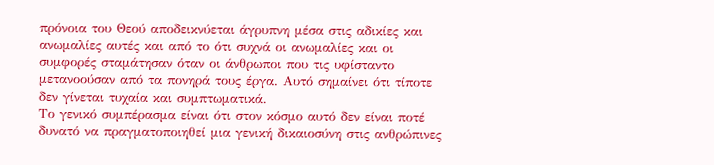πρόνοια του Θεού αποδεικνύεται άγρυπνη μέσα στις αδικίες και ανωμαλίες αυτές και από το ότι συχνά οι ανωμαλίες και οι συμφορές σταμάτησαν όταν οι άνθρωποι που τις υφίσταντο μετανοούσαν από τα πονηρά τους έργα. Αυτό σημαίνει ότι τίποτε δεν γίνεται τυχαία και συμπτωματικά.
Το γενικό συμπέρασμα είναι ότι στον κόσμο αυτό δεν είναι ποτέ δυνατό να πραγματοποιηθεί μια γενική δικαιοσύνη στις ανθρώπινες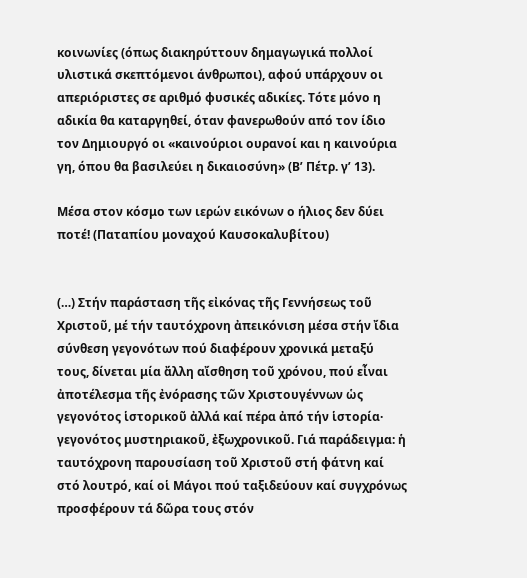κοινωνίες (όπως διακηρύττουν δημαγωγικά πολλοί υλιστικά σκεπτόμενοι άνθρωποι), αφού υπάρχουν οι απεριόριστες σε αριθμό φυσικές αδικίες. Τότε μόνο η αδικία θα καταργηθεί, όταν φανερωθούν από τον ίδιο τον Δημιουργό οι «καινούριοι ουρανοί και η καινούρια γη, όπου θα βασιλεύει η δικαιοσύνη» (Β’ Πέτρ. γ’ 13).

Μέσα στον κόσμο των ιερών εικόνων ο ήλιος δεν δύει ποτέ! (Παταπίου μοναχού Καυσοκαλυβίτου)


(…) Στήν παράσταση τῆς εἰκόνας τῆς Γεννήσεως τοῦ Χριστοῦ, μέ τήν ταυτόχρονη ἀπεικόνιση μέσα στήν ἴδια σύνθεση γεγονότων πού διαφέρουν χρονικά μεταξύ τους, δίνεται μία ἄλλη αἴσθηση τοῦ χρόνου, πού εἶναι ἀποτέλεσμα τῆς ἐνόρασης τῶν Χριστουγέννων ὡς γεγονότος ἱστορικοῦ ἀλλά καί πέρα ἀπό τήν ἱστορία· γεγονότος μυστηριακοῦ, ἐξωχρονικοῦ. Γιά παράδειγμα: ἡ ταυτόχρονη παρουσίαση τοῦ Χριστοῦ στή φάτνη καί στό λουτρό, καί οἱ Μάγοι πού ταξιδεύουν καί συγχρόνως προσφέρουν τά δῶρα τους στόν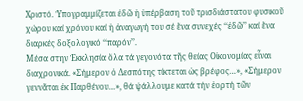Χριστό. Ὑπογραμμίζεται ἐδῶ ἡ ὑπέρβαση τοῦ τρισδιάστατου φυσικοῦ χώρου καί χρόνου καί ἡ ἀναγωγή του σέ ἕνα συνεχές ‘‘ἐδῶ’’ καί ἕνα διαρκές δοξολογικό ‘‘παρόν’’.
Μέσα στην Ἐκκλησία ὅλα τά γεγονότα τῆς θείας Οἰκονομίας εἶναι διαχρονικά. «Σήμερον ὁ Δεσπότης τίκτεται ὡς βρέφος…», «Σήμερον γεννᾶται ἐκ Παρθένου…», θά ψάλλουμε κατά τήν ἑορτή τῶν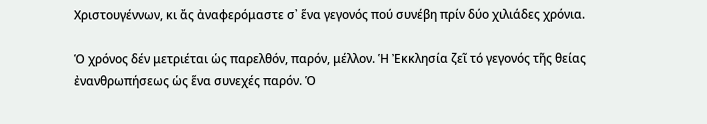Χριστουγέννων, κι ἄς ἀναφερόμαστε σ᾿ ἕνα γεγονός πού συνέβη πρίν δύο χιλιάδες χρόνια.

Ὁ χρόνος δέν μετριέται ὡς παρελθόν, παρόν, μέλλον. Ἡ Ἐκκλησία ζεῖ τό γεγονός τῆς θείας ἐνανθρωπήσεως ὡς ἕνα συνεχές παρόν. Ὁ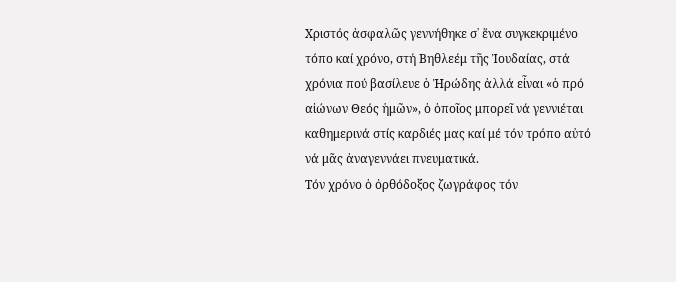Χριστός ἀσφαλῶς γεννήθηκε σ᾿ ἕνα συγκεκριμένο τόπο καί χρόνο, στή Βηθλεέμ τῆς Ἰουδαίας, στά χρόνια πού βασίλευε ὁ Ἠρώδης ἀλλά εἶναι «ὁ πρό αἰώνων Θεός ἡμῶν», ὁ ὁποῖος μπορεῖ νά γεννιέται καθημερινά στίς καρδιές μας καί μέ τόν τρόπο αὐτό νά μᾶς ἀναγεννάει πνευματικά.
Τόν χρόνο ὁ ὀρθόδοξος ζωγράφος τόν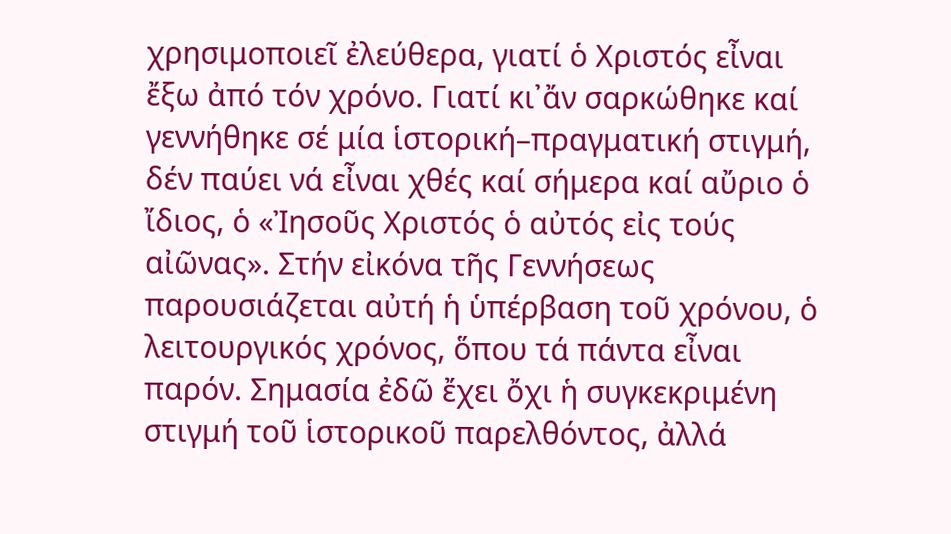χρησιμοποιεῖ ἐλεύθερα, γιατί ὁ Χριστός εἶναι ἔξω ἀπό τόν χρόνο. Γιατί κι᾿ἄν σαρκώθηκε καί γεννήθηκε σέ μία ἱστορική–πραγματική στιγμή, δέν παύει νά εἶναι χθές καί σήμερα καί αὔριο ὁ ἴδιος, ὁ «Ἰησοῦς Χριστός ὁ αὐτός εἰς τούς αἰῶνας». Στήν εἰκόνα τῆς Γεννήσεως παρουσιάζεται αὐτή ἡ ὑπέρβαση τοῦ χρόνου, ὁ λειτουργικός χρόνος, ὅπου τά πάντα εἶναι παρόν. Σημασία ἐδῶ ἔχει ὄχι ἡ συγκεκριμένη στιγμή τοῦ ἱστορικοῦ παρελθόντος, ἀλλά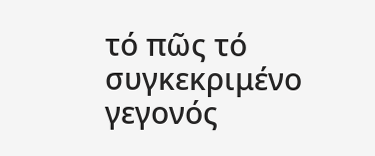τό πῶς τό συγκεκριμένο γεγονός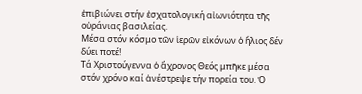ἐπιβιώνει στήν ἐσχατολογική αἰωνιότητα τῆς οὐράνιας βασιλείας.
Μέσα στόν κόσμο τῶν ἱερῶν εἰκόνων ὁ ἥλιος δέν δύει ποτέ!
Τά Χριστούγεννα ὁ ἄχρονος Θεός μπῆκε μέσα στόν χρόνο καί ἀνέστρεψε τήν πορεία του. Ὁ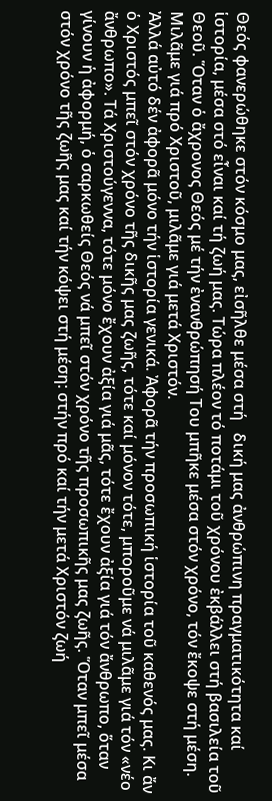Θεός φανερώθηκε στόν κόσμο μας, εἰσῆλθε μέσα στή   δική μας ἀνθρώπινη πραγματικότητα καί ἱστορία, μέσα στό εἶναι καί τή ζωή μας. Τώρα πλέον τό ποτάμι τοῦ χρόνου ἐκβάλλει στή βασιλεία τοῦ Θεοῦ. Ὅταν ὁ ἄχρονος Θεός μέ τήν ἐνανθρώπησή Του μπῆκε μέσα στόν χρόνο, τόν ἔκοψε στή μέση. Μιλᾶμε γιά πρό Χριστοῦ, μιλᾶμε γιά μετά Χριστόν.
Ἀλλά αὐτό δέν ἀφορᾶ μόνο τήν ἱστορία γενικά. Ἀφορᾶ τήν προσωπική ἱστορία τοῦ καθενός μας. Κι ἄν ὁ Χριστός μπεῖ στόν χρόνο τῆς δικῆς μας ζωῆς, τότε καί μόνον τότε, μποροῦμε νά μιλᾶμε γιά τόν «νέο ἄνθρωπο». Τά Χριστούγεννα, τότε μόνο ἔχουν ἀξία γιά μᾶς, τότε ἔχουν ἀξία γιά τόν ἄνθρωπο, ὅταν γίνουν ἡ ἀφορμή, ὁ σαρκωθείς Θεός νά μπεῖ στόν χρόνο τῆς προσωπικῆς μας ζωῆς. Ὅταν μπεῖ μέσα στόν χρόνο τῆς ζωῆς μας καί τήν κόψει στή μέση: στήν πρό καί τήν μετά Χριστόν ζωή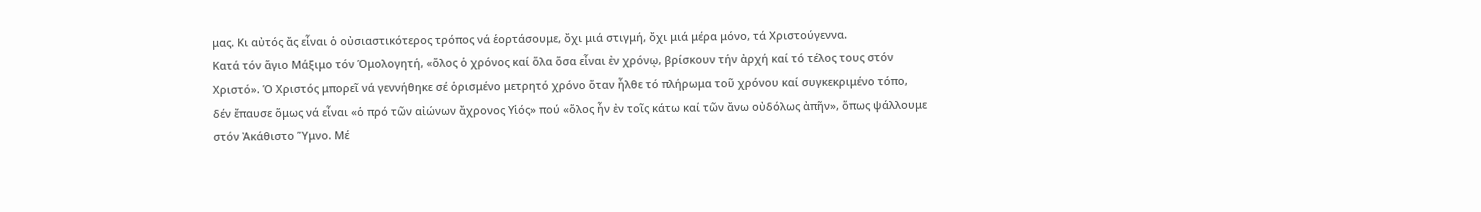μας. Κι αὐτός ἄς εἶναι ὁ οὐσιαστικότερος τρόπος νά ἑορτάσουμε, ὄχι μιά στιγμή, ὄχι μιά μέρα μόνο, τά Χριστούγεννα.
Κατά τόν ἅγιο Μάξιμο τόν Ὁμολογητή, «ὅλος ὁ χρόνος καί ὅλα ὅσα εἶναι ἐν χρόνῳ, βρίσκουν τήν ἀρχή καί τό τέλος τους στόν Χριστό». Ὁ Χριστός μπορεῖ νά γεννήθηκε σέ ὁρισμένο μετρητό χρόνο ὅταν ἦλθε τό πλήρωμα τοῦ χρόνου καί συγκεκριμένο τόπο, δέν ἔπαυσε ὅμως νά εἶναι «ὁ πρό τῶν αἰώνων ἄχρονος Υἱός» πού «ὅλος ἦν ἐν τοῖς κάτω καί τῶν ἄνω οὐδόλως ἀπῆν», ὅπως ψάλλουμε στόν Ἀκάθιστο Ὕμνο. Μέ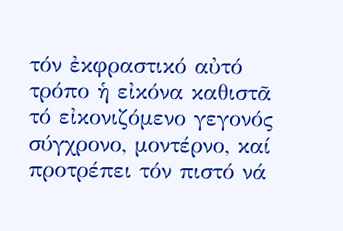τόν ἐκφραστικό αὐτό τρόπο ἡ εἰκόνα καθιστᾶ τό εἰκονιζόμενο γεγονός σύγχρονο, μοντέρνο, καί προτρέπει τόν πιστό νά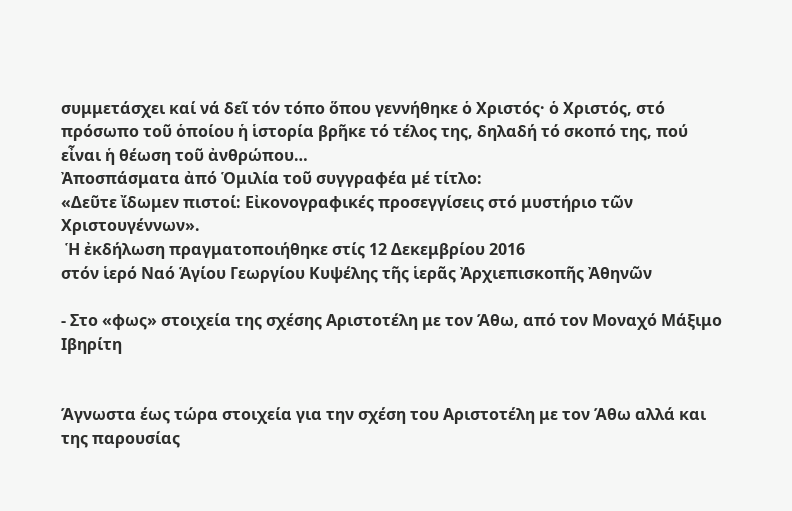συμμετάσχει καί νά δεῖ τόν τόπο ὅπου γεννήθηκε ὁ Χριστός· ὁ Χριστός, στό πρόσωπο τοῦ ὁποίου ἡ ἱστορία βρῆκε τό τέλος της, δηλαδή τό σκοπό της, πού εἶναι ἡ θέωση τοῦ ἀνθρώπου…
Ἀποσπάσματα ἀπό Ὁμιλία τοῦ συγγραφέα μέ τίτλο:
«Δεῦτε ἴδωμεν πιστοί: Εἰκονογραφικές προσεγγίσεις στό μυστήριο τῶν Χριστουγέννων».
 Ἡ ἐκδήλωση πραγματοποιήθηκε στίς 12 Δεκεμβρίου 2016
στόν ἱερό Ναό Ἁγίου Γεωργίου Κυψέλης τῆς ἱερᾶς Ἀρχιεπισκοπῆς Ἀθηνῶν

- Στο «φως» στοιχεία της σχέσης Αριστοτέλη με τον Άθω, από τον Μοναχό Μάξιμο Ιβηρίτη


Άγνωστα έως τώρα στοιχεία για την σχέση του Αριστοτέλη με τον Άθω αλλά και της παρουσίας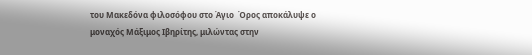του Μακεδόνα φιλοσόφου στο Άγιο  Όρος αποκάλυψε ο μοναχός Μάξιμος Ιβηρίτης, μιλώντας στην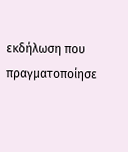εκδήλωση που πραγματοποίησε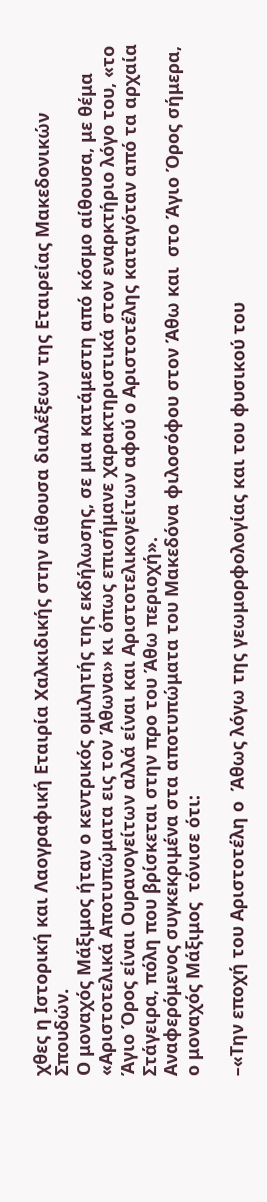χθες η Ιστορική και Λαογραφική Εταιρία Χαλκιδικής στην αίθουσα διαλέξεων της Εταιρείας Μακεδονικών Σπουδών.
Ο μοναχός Μάξιμος ήταν ο κεντρικός ομιλητής της εκδήλωσης, σε μια κατάμεστη από κόσμο αίθουσα, με θέμα «Αριστοτελικά Αποτυπώματα εις τον Άθωνα» κι όπως επισήμανε χαρακτηριστικά στον εναρκτήριο λόγο του, «το Άγιο Όρος είναι Ουρανογείτων αλλά είναι και Αριστοτελικογείτων αφού ο Αριστοτέλης καταγόταν από τα αρχαία Στάγειρα, πόλη που βρίσκεται στην προ του Άθω περιοχή».
Αναφερόμενος συγκεκριμένα στα αποτυπώματα του Μακεδόνα φιλοσόφου στον Άθω και  στο Άγιο Όρος σήμερα, ο μοναχός Μάξιμος  τόνισε ότι:

–«Την εποχή του Αριστοτέλη ο  Άθως λόγω της γεωμορφολογίας και του φυσικού του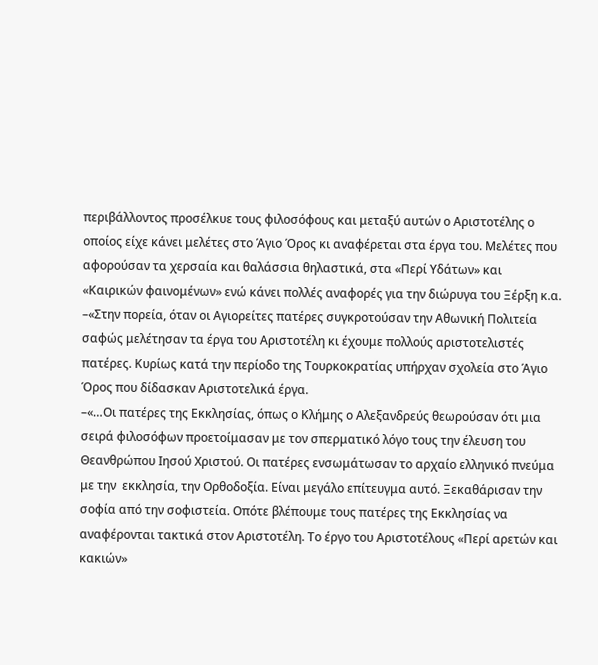περιβάλλοντος προσέλκυε τους φιλοσόφους και μεταξύ αυτών ο Αριστοτέλης ο οποίος είχε κάνει μελέτες στο Άγιο Όρος κι αναφέρεται στα έργα του. Μελέτες που αφορούσαν τα χερσαία και θαλάσσια θηλαστικά, στα «Περί Υδάτων» και «Καιρικών φαινομένων» ενώ κάνει πολλές αναφορές για την διώρυγα του Ξέρξη κ.α.
–«Στην πορεία, όταν οι Αγιορείτες πατέρες συγκροτούσαν την Αθωνική Πολιτεία  σαφώς μελέτησαν τα έργα του Αριστοτέλη κι έχουμε πολλούς αριστοτελιστές πατέρες. Κυρίως κατά την περίοδο της Τουρκοκρατίας υπήρχαν σχολεία στο Άγιο Όρος που δίδασκαν Αριστοτελικά έργα.
–«…Οι πατέρες της Εκκλησίας, όπως ο Κλήμης ο Αλεξανδρεύς θεωρούσαν ότι μια σειρά φιλοσόφων προετοίμασαν με τον σπερματικό λόγο τους την έλευση του Θεανθρώπου Ιησού Χριστού. Οι πατέρες ενσωμάτωσαν το αρχαίο ελληνικό πνεύμα με την  εκκλησία, την Ορθοδοξία. Είναι μεγάλο επίτευγμα αυτό. Ξεκαθάρισαν την σοφία από την σοφιστεία. Οπότε βλέπουμε τους πατέρες της Εκκλησίας να αναφέρονται τακτικά στον Αριστοτέλη. Το έργο του Αριστοτέλους «Περί αρετών και κακιών»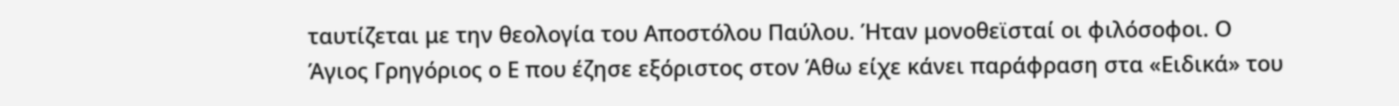ταυτίζεται με την θεολογία του Αποστόλου Παύλου. Ήταν μονοθεϊσταί οι φιλόσοφοι. Ο Άγιος Γρηγόριος ο Ε που έζησε εξόριστος στον Άθω είχε κάνει παράφραση στα «Ειδικά» του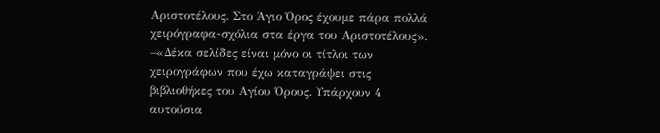Αριστοτέλους. Στο Άγιο Όρος έχουμε πάρα πολλά χειρόγραφα-σχόλια στα έργα του Αριστοτέλους».
–«Δέκα σελίδες είναι μόνο οι τίτλοι των χειρογράφων που έχω καταγράψει στις βιβλιοθήκες του Αγίου Όρους. Υπάρχουν 4 αυτούσια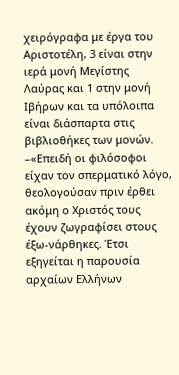χειρόγραφα με έργα του Αριστοτέλη, 3 είναι στην ιερά μονή Μεγίστης Λαύρας και 1 στην μονή Ιβήρων και τα υπόλοιπα είναι διάσπαρτα στις βιβλιοθήκες των μονών.
–«Επειδή οι φιλόσοφοι είχαν τον σπερματικό λόγο, θεολογούσαν πριν έρθει ακόμη ο Χριστός τους έχουν ζωγραφίσει στους έξω-νάρθηκες. Έτσι εξηγείται η παρουσία αρχαίων Ελλήνων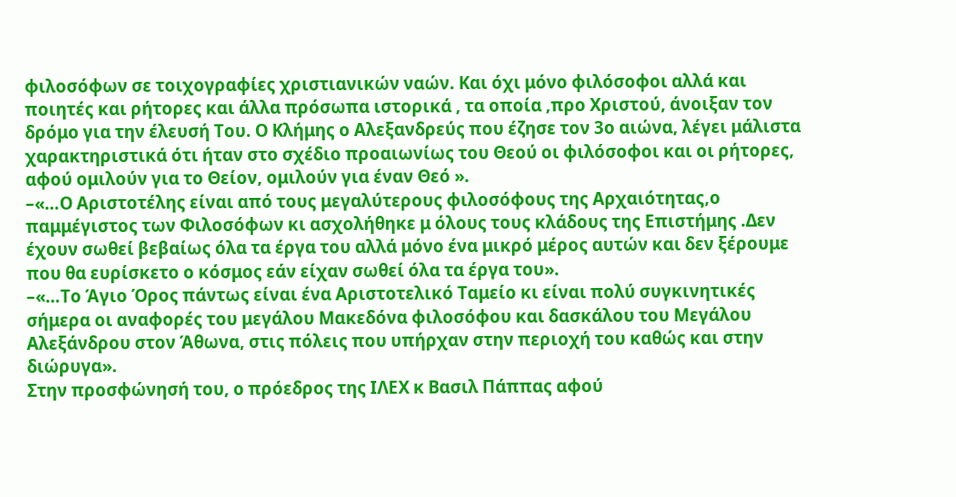φιλοσόφων σε τοιχογραφίες χριστιανικών ναών. Και όχι μόνο φιλόσοφοι αλλά και ποιητές και ρήτορες και άλλα πρόσωπα ιστορικά , τα οποία ,προ Χριστού, άνοιξαν τον δρόμο για την έλευσή Του. Ο Κλήμης ο Αλεξανδρεύς που έζησε τον 3ο αιώνα, λέγει μάλιστα χαρακτηριστικά ότι ήταν στο σχέδιο προαιωνίως του Θεού οι φιλόσοφοι και οι ρήτορες, αφού ομιλούν για το Θείον, ομιλούν για έναν Θεό ».
–«…Ο Αριστοτέλης είναι από τους μεγαλύτερους φιλοσόφους της Αρχαιότητας,ο παμμέγιστος των Φιλοσόφων κι ασχολήθηκε μ όλους τους κλάδους της Επιστήμης .Δεν έχουν σωθεί βεβαίως όλα τα έργα του αλλά μόνο ένα μικρό μέρος αυτών και δεν ξέρουμε που θα ευρίσκετο ο κόσμος εάν είχαν σωθεί όλα τα έργα του».
–«…Το Άγιο Όρος πάντως είναι ένα Αριστοτελικό Ταμείο κι είναι πολύ συγκινητικές σήμερα οι αναφορές του μεγάλου Μακεδόνα φιλοσόφου και δασκάλου του Μεγάλου Αλεξάνδρου στον Άθωνα, στις πόλεις που υπήρχαν στην περιοχή του καθώς και στην διώρυγα».
Στην προσφώνησή του, ο πρόεδρος της ΙΛΕΧ κ Βασιλ Πάππας αφού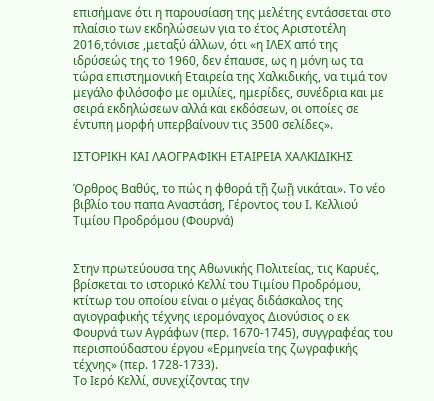επισήμανε ότι η παρουσίαση της μελέτης εντάσσεται στο πλαίσιο των εκδηλώσεων για το έτος Αριστοτέλη 2016,τόνισε ,μεταξύ άλλων, ότι «η ΙΛΕΧ από της ιδρύσεώς της το 1960, δεν έπαυσε, ως η μόνη ως τα τώρα επιστημονική Εταιρεία της Χαλκιδικής, να τιμά τον μεγάλο φιλόσοφο με ομιλίες, ημερίδες, συνέδρια και με σειρά εκδηλώσεων αλλά και εκδόσεων, οι οποίες σε έντυπη μορφή υπερβαίνουν τις 3500 σελίδες».

ΙΣΤΟΡΙΚΗ ΚΑΙ ΛΑΟΓΡΑΦΙΚΗ ΕΤΑΙΡΕΙΑ ΧΑΛΚΙΔΙΚΗΣ

Όρθρος Βαθύς, το πώς η φθορά τῇ ζωῇ νικάται». Το νέο βιβλίο του παπα Αναστάση, Γέροντος του Ι. Κελλιού Τιμίου Προδρόμου (Φουρνά)


Στην πρωτεύουσα της Αθωνικής Πολιτείας, τις Καρυές, βρίσκεται το ιστορικό Κελλί του Τιμίου Προδρόμου, κτίτωρ του οποίου είναι ο μέγας διδάσκαλος της αγιογραφικής τέχνης ιερομόναχος Διονύσιος ο εκ Φουρνά των Αγράφων (περ. 1670-1745), συγγραφέας του περισπούδαστου έργου «Ερμηνεία της ζωγραφικής τέχνης» (περ. 1728-1733).
Το Ιερό Κελλί, συνεχίζοντας την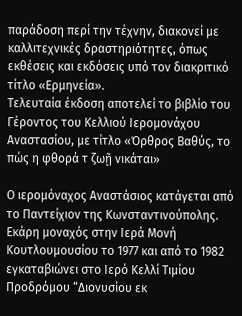παράδοση περί την τέχνην, διακονεί με καλλιτεχνικές δραστηριότητες, όπως εκθέσεις και εκδόσεις υπό τον διακριτικό τίτλο «Ερμηνεία».
Τελευταία έκδοση αποτελεί το βιβλίο του Γέροντος του Κελλιού Ιερομονάχου Αναστασίου, με τίτλο «Όρθρος Βαθύς, το πώς η φθορά τ ζωῇ νικάται»

Ο ιερομόναχος Αναστάσιος κατάγεται από το Παντείχιον της Κωνσταντινούπολης. Εκάρη μοναχός στην Ιερά Μονή Κουτλουμουσίου το 1977 και από το 1982 εγκαταβιώνει στο Ιερό Κελλί Τιμίου Προδρόμου “Διονυσίου εκ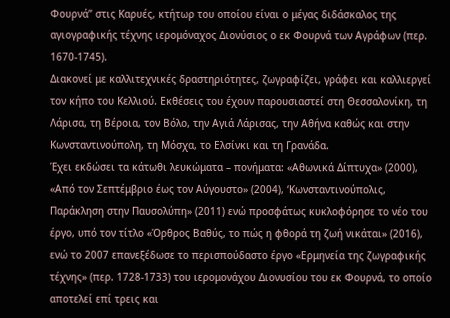Φουρνά” στις Καρυές, κτήτωρ του οποίου είναι ο μέγας διδάσκαλος της αγιογραφικής τέχνης ιερομόναχος Διονύσιος ο εκ Φουρνά των Αγράφων (περ. 1670-1745).
Διακονεί με καλλιτεχνικές δραστηριότητες, ζωγραφίζει, γράφει και καλλιεργεί τον κήπο του Κελλιού. Εκθέσεις του έχουν παρουσιαστεί στη Θεσσαλονίκη, τη Λάρισα, τη Βέροια, τον Βόλο, την Αγιά Λάρισας, την Αθήνα καθώς και στην Κωνσταντινούπολη, τη Μόσχα, το Ελσίνκι και τη Γρανάδα.
Έχει εκδώσει τα κάτωθι λευκώματα – πονήματα: «Αθωνικά Δίπτυχα» (2000), «Από τον Σεπτέμβριο έως τον Αύγουστο» (2004), ‘Κωνσταντινούπολις, Παράκληση στην Παυσολύπη» (2011) ενώ προσφάτως κυκλοφόρησε το νέο του έργο, υπό τον τίτλο «Όρθρος Βαθύς, το πώς η φθορά τη ζωή νικάται» (2016), ενώ το 2007 επανεξέδωσε το περισπούδαστο έργο «Ερμηνεία της ζωγραφικής τέχνης» (περ. 1728-1733) του ιερομονάχου Διονυσίου του εκ Φουρνά, το οποίο αποτελεί επί τρεις και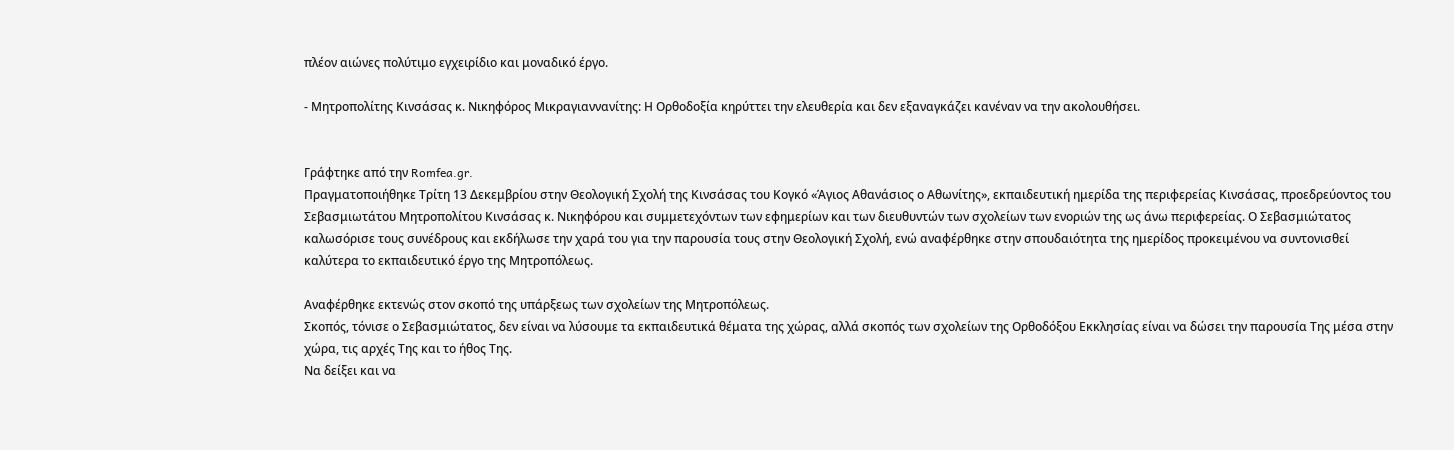πλέον αιώνες πολύτιμο εγχειρίδιο και μοναδικό έργο.

- Μητροπολίτης Κινσάσας κ. Νικηφόρος Μικραγιαννανίτης: Η Ορθοδοξία κηρύττει την ελευθερία και δεν εξαναγκάζει κανέναν να την ακολουθήσει.


Γράφτηκε από την Romfea.gr.
Πραγματοποιήθηκε Τρίτη 13 Δεκεμβρίου στην Θεολογική Σχολή της Κινσάσας του Κογκό «Άγιος Αθανάσιος ο Αθωνίτης», εκπαιδευτική ημερίδα της περιφερείας Κινσάσας, προεδρεύοντος του Σεβασμιωτάτου Μητροπολίτου Κινσάσας κ. Νικηφόρου και συμμετεχόντων των εφημερίων και των διευθυντών των σχολείων των ενοριών της ως άνω περιφερείας. Ο Σεβασμιώτατος καλωσόρισε τους συνέδρους και εκδήλωσε την χαρά του για την παρουσία τους στην Θεολογική Σχολή, ενώ αναφέρθηκε στην σπουδαιότητα της ημερίδος προκειμένου να συντονισθεί καλύτερα το εκπαιδευτικό έργο της Μητροπόλεως.

Αναφέρθηκε εκτενώς στον σκοπό της υπάρξεως των σχολείων της Μητροπόλεως.
Σκοπός, τόνισε ο Σεβασμιώτατος, δεν είναι να λύσουμε τα εκπαιδευτικά θέματα της χώρας, αλλά σκοπός των σχολείων της Ορθοδόξου Εκκλησίας είναι να δώσει την παρουσία Της μέσα στην χώρα, τις αρχές Της και το ήθος Της.
Να δείξει και να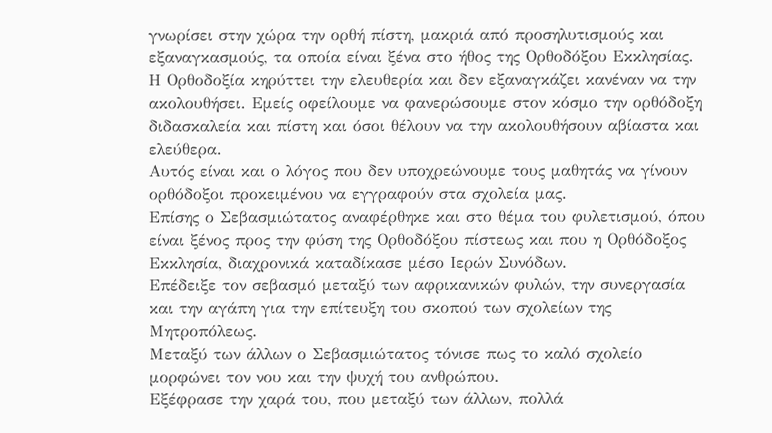γνωρίσει στην χώρα την ορθή πίστη, μακριά από προσηλυτισμούς και εξαναγκασμούς, τα οποία είναι ξένα στο ήθος της Ορθοδόξου Εκκλησίας.
Η Ορθοδοξία κηρύττει την ελευθερία και δεν εξαναγκάζει κανέναν να την ακολουθήσει. Εμείς οφείλουμε να φανερώσουμε στον κόσμο την ορθόδοξη διδασκαλεία και πίστη και όσοι θέλουν να την ακολουθήσουν αβίαστα και ελεύθερα.
Αυτός είναι και ο λόγος που δεν υποχρεώνουμε τους μαθητάς να γίνουν ορθόδοξοι προκειμένου να εγγραφούν στα σχολεία μας.
Επίσης ο Σεβασμιώτατος αναφέρθηκε και στο θέμα του φυλετισμού, όπου είναι ξένος προς την φύση της Ορθοδόξου πίστεως και που η Ορθόδοξος Εκκλησία, διαχρονικά καταδίκασε μέσο Ιερών Συνόδων.
Επέδειξε τον σεβασμό μεταξύ των αφρικανικών φυλών, την συνεργασία και την αγάπη για την επίτευξη του σκοπού των σχολείων της Μητροπόλεως.
Μεταξύ των άλλων ο Σεβασμιώτατος τόνισε πως το καλό σχολείο μορφώνει τον νου και την ψυχή του ανθρώπου.
Εξέφρασε την χαρά του, που μεταξύ των άλλων, πολλά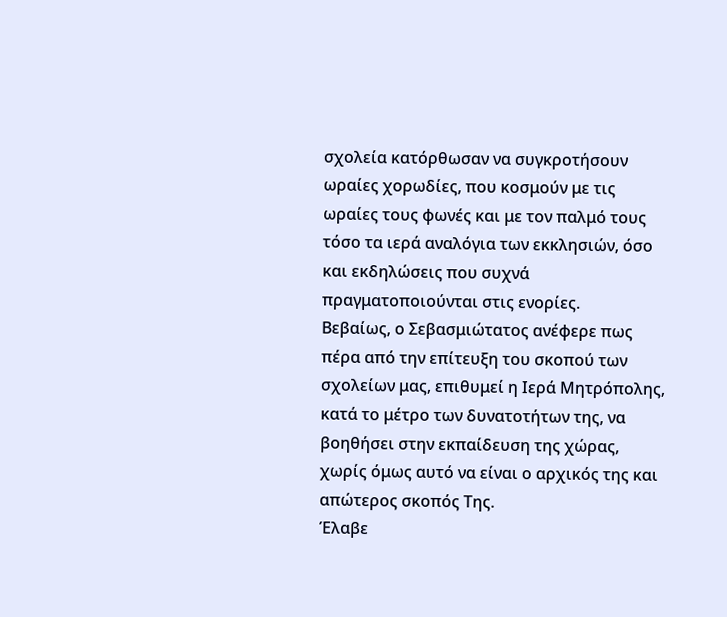σχολεία κατόρθωσαν να συγκροτήσουν ωραίες χορωδίες, που κοσμούν με τις ωραίες τους φωνές και με τον παλμό τους τόσο τα ιερά αναλόγια των εκκλησιών, όσο και εκδηλώσεις που συχνά πραγματοποιούνται στις ενορίες.
Βεβαίως, ο Σεβασμιώτατος ανέφερε πως πέρα από την επίτευξη του σκοπού των σχολείων μας, επιθυμεί η Ιερά Μητρόπολης, κατά το μέτρο των δυνατοτήτων της, να βοηθήσει στην εκπαίδευση της χώρας, χωρίς όμως αυτό να είναι ο αρχικός της και απώτερος σκοπός Της.
Έλαβε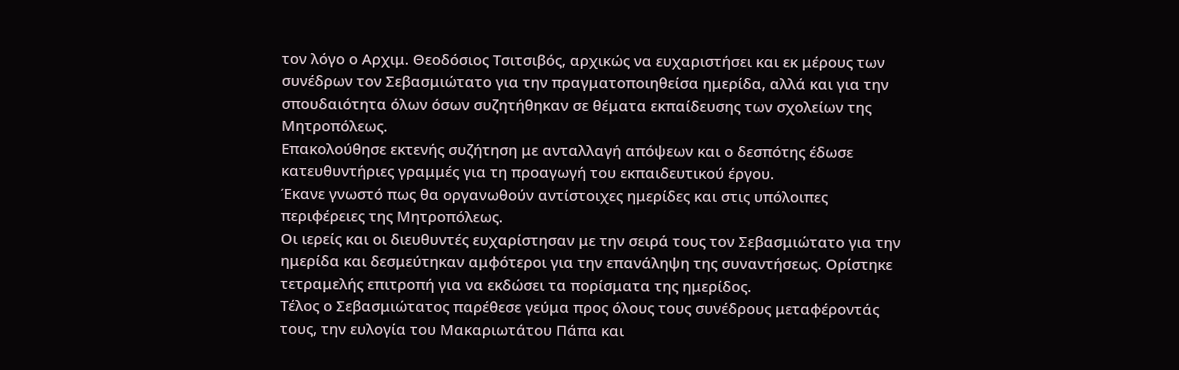τον λόγο ο Αρχιμ. Θεοδόσιος Τσιτσιβός, αρχικώς να ευχαριστήσει και εκ μέρους των συνέδρων τον Σεβασμιώτατο για την πραγματοποιηθείσα ημερίδα, αλλά και για την σπουδαιότητα όλων όσων συζητήθηκαν σε θέματα εκπαίδευσης των σχολείων της Μητροπόλεως.
Επακολούθησε εκτενής συζήτηση με ανταλλαγή απόψεων και ο δεσπότης έδωσε κατευθυντήριες γραμμές για τη προαγωγή του εκπαιδευτικού έργου.
Έκανε γνωστό πως θα οργανωθούν αντίστοιχες ημερίδες και στις υπόλοιπες περιφέρειες της Μητροπόλεως.
Οι ιερείς και οι διευθυντές ευχαρίστησαν με την σειρά τους τον Σεβασμιώτατο για την ημερίδα και δεσμεύτηκαν αμφότεροι για την επανάληψη της συναντήσεως. Ορίστηκε τετραμελής επιτροπή για να εκδώσει τα πορίσματα της ημερίδος.
Τέλος ο Σεβασμιώτατος παρέθεσε γεύμα προς όλους τους συνέδρους μεταφέροντάς τους, την ευλογία του Μακαριωτάτου Πάπα και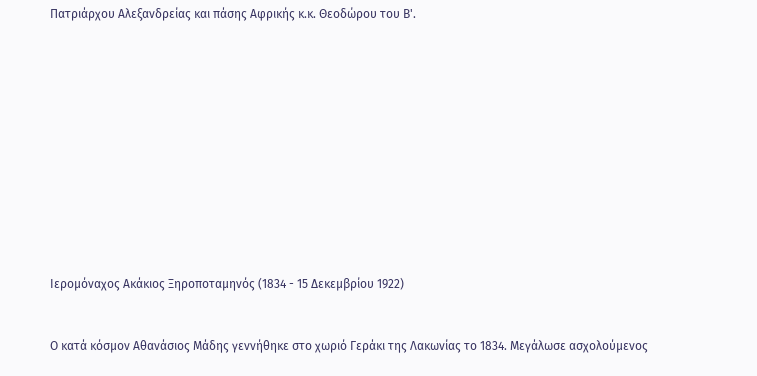Πατριάρχου Αλεξανδρείας και πάσης Αφρικής κ.κ. Θεοδώρου του Β'.












Ιερομόναχος Ακάκιος Ξηροποταμηνός (1834 - 15 Δεκεμβρίου 1922)


Ο κατά κόσμον Αθανάσιος Μάδης γεννήθηκε στο χωριό Γεράκι της Λακωνίας το 1834. Μεγάλωσε ασχολούμενος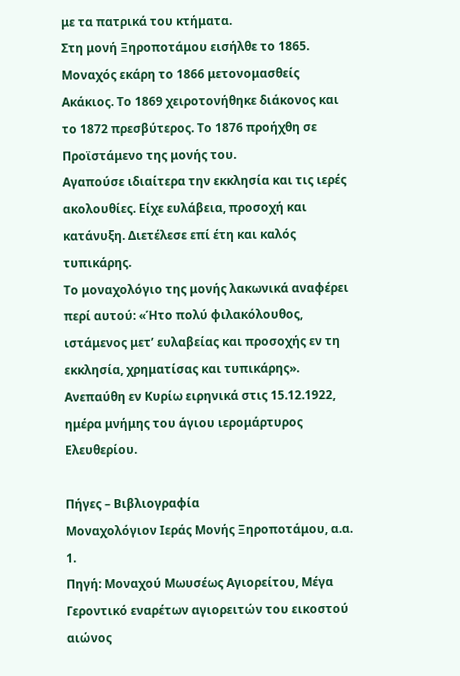με τα πατρικά του κτήματα.
Στη μονή Ξηροποτάμου εισήλθε το 1865. Μοναχός εκάρη το 1866 μετονομασθείς Ακάκιος. Το 1869 χειροτονήθηκε διάκονος και το 1872 πρεσβύτερος. Το 1876 προήχθη σε Προϊστάμενο της μονής του.
Αγαπούσε ιδιαίτερα την εκκλησία και τις ιερές ακολουθίες. Είχε ευλάβεια, προσοχή και κατάνυξη. Διετέλεσε επί έτη και καλός τυπικάρης.
Το μοναχολόγιο της μονής λακωνικά αναφέρει περί αυτού: «Ήτο πολύ φιλακόλουθος, ιστάμενος μετ’ ευλαβείας και προσοχής εν τη εκκλησία, χρηματίσας και τυπικάρης».
Ανεπαύθη εν Κυρίω ειρηνικά στις 15.12.1922, ημέρα μνήμης του άγιου ιερομάρτυρος Ελευθερίου.

Πήγες – Βιβλιογραφία
Μοναχολόγιον Ιεράς Μονής Ξηροποτάμου, α.α. 1.
Πηγή: Μοναχού Μωυσέως Αγιορείτου, Μέγα Γεροντικό εναρέτων αγιορειτών του εικοστού αιώνος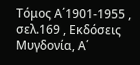Τόμος Α΄1901-1955 , σελ.169 , Εκδόσεις Μυγδονία, Α΄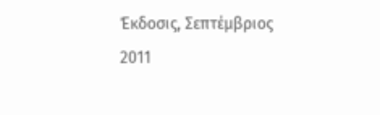Έκδοσις, Σεπτέμβριος 2011